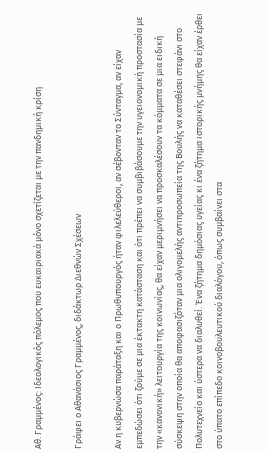Αθ. Γραμμένος: Ιδεολογικός πόλεμος που ευκαιριακά μόνο σχετίζεται με την πανδημική κρίση

Γράφει ο Αθανάσιος Γραμμένος, διδάκτωρ Διεθνών Σχέσεων

Αν η κυβερνώσα παράταξη και ο Πρωθυπουργός ήταν φιλελεύθεροι, αν σέβονταν το Σύνταγμα, αν είχαν εμπεδώσει ότι ζούμε σε μια έκτακτη κατάσταση και ότι πρέπει να συμβιβάσουμε την υγειονομική προστασία με την «κανονική» λειτουργία της κοινωνίας, θα είχαν μεριμνήσει να προσκαλέσουν τα κόμματα σε μια ειδική σύσκεψη στην οποία θα αποφασιζόταν μια ολιγομελής αντιπροσωπεία της Βουλής να καταθέσει στεφάνι στο Πολυτεχνείο και ύστερα να διαλυθεί. Ένα ζήτημα δημόσιας υγείας κι ένα ζήτημα ιστορικής μνήμης θα είχαν έρθει στο ύπατο επίπεδο κοινοβουλευτικού διαλόγου, όπως συμβαίνει στα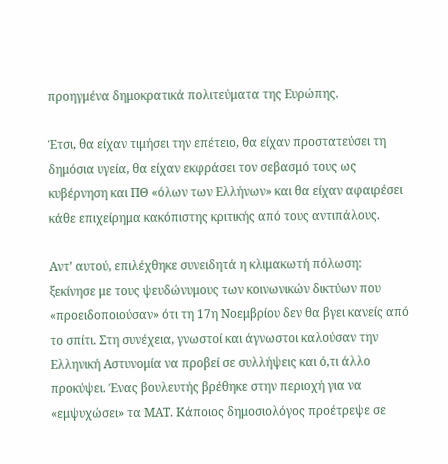προηγμένα δημοκρατικά πολιτεύματα της Ευρώπης.

Έτσι, θα είχαν τιμήσει την επέτειο, θα είχαν προστατεύσει τη δημόσια υγεία, θα είχαν εκφράσει τον σεβασμό τους ως κυβέρνηση και ΠΘ «όλων των Ελλήνων» και θα είχαν αφαιρέσει κάθε επιχείρημα κακόπιστης κριτικής από τους αντιπάλους.

Αντ’ αυτού, επιλέχθηκε συνειδητά η κλιμακωτή πόλωση: ξεκίνησε με τους ψευδώνυμους των κοινωνικών δικτύων που «προειδοποιούσαν» ότι τη 17η Νοεμβρίου δεν θα βγει κανείς από το σπίτι. Στη συνέχεια, γνωστοί και άγνωστοι καλούσαν την Ελληνική Αστυνομία να προβεί σε συλλήψεις και ό,τι άλλο προκύψει. Ένας βουλευτής βρέθηκε στην περιοχή για να «εμψυχώσει» τα ΜΑΤ. Κάποιος δημοσιολόγος προέτρεψε σε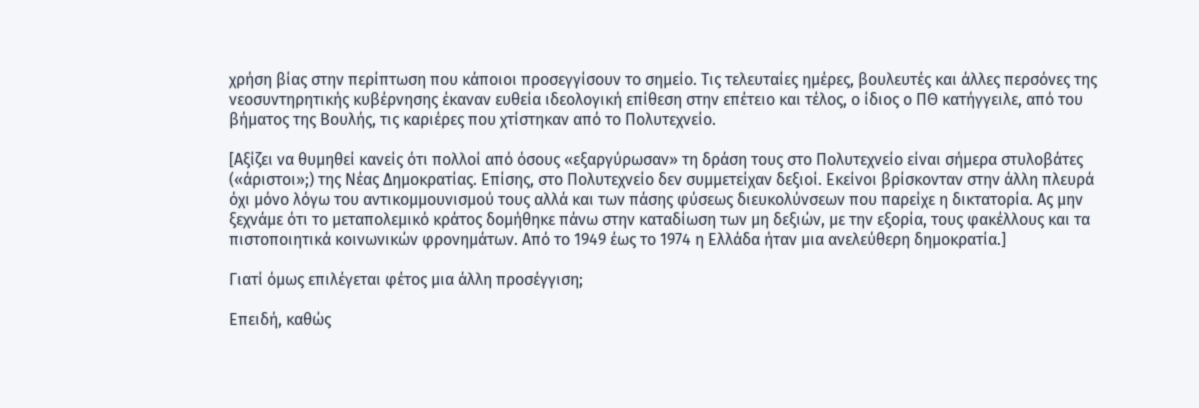χρήση βίας στην περίπτωση που κάποιοι προσεγγίσουν το σημείο. Τις τελευταίες ημέρες, βουλευτές και άλλες περσόνες της νεοσυντηρητικής κυβέρνησης έκαναν ευθεία ιδεολογική επίθεση στην επέτειο και τέλος, ο ίδιος ο ΠΘ κατήγγειλε, από του βήματος της Βουλής, τις καριέρες που χτίστηκαν από το Πολυτεχνείο.

[Αξίζει να θυμηθεί κανείς ότι πολλοί από όσους «εξαργύρωσαν» τη δράση τους στο Πολυτεχνείο είναι σήμερα στυλοβάτες («άριστοι»;) της Νέας Δημοκρατίας. Επίσης, στο Πολυτεχνείο δεν συμμετείχαν δεξιοί. Εκείνοι βρίσκονταν στην άλλη πλευρά όχι μόνο λόγω του αντικομμουνισμού τους αλλά και των πάσης φύσεως διευκολύνσεων που παρείχε η δικτατορία. Ας μην ξεχνάμε ότι το μεταπολεμικό κράτος δομήθηκε πάνω στην καταδίωση των μη δεξιών, με την εξορία, τους φακέλλους και τα πιστοποιητικά κοινωνικών φρονημάτων. Από το 1949 έως το 1974 η Ελλάδα ήταν μια ανελεύθερη δημοκρατία.]

Γιατί όμως επιλέγεται φέτος μια άλλη προσέγγιση;

Επειδή, καθώς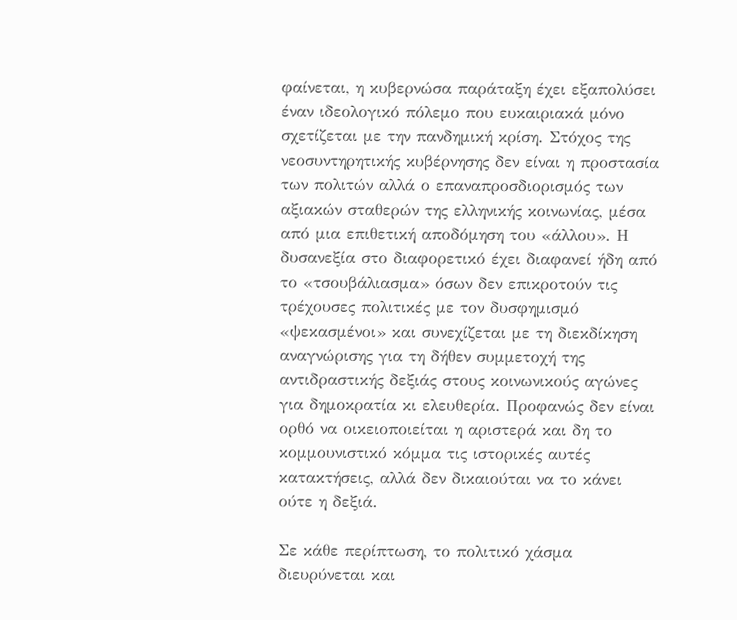φαίνεται, η κυβερνώσα παράταξη έχει εξαπολύσει έναν ιδεολογικό πόλεμο που ευκαιριακά μόνο σχετίζεται με την πανδημική κρίση. Στόχος της νεοσυντηρητικής κυβέρνησης δεν είναι η προστασία των πολιτών αλλά ο επαναπροσδιορισμός των αξιακών σταθερών της ελληνικής κοινωνίας, μέσα από μια επιθετική αποδόμηση του «άλλου». Η δυσανεξία στο διαφορετικό έχει διαφανεί ήδη από το «τσουβάλιασμα» όσων δεν επικροτούν τις τρέχουσες πολιτικές με τον δυσφημισμό «ψεκασμένοι» και συνεχίζεται με τη διεκδίκηση αναγνώρισης για τη δήθεν συμμετοχή της αντιδραστικής δεξιάς στους κοινωνικούς αγώνες για δημοκρατία κι ελευθερία. Προφανώς δεν είναι ορθό να οικειοποιείται η αριστερά και δη το κομμουνιστικό κόμμα τις ιστορικές αυτές κατακτήσεις, αλλά δεν δικαιούται να το κάνει ούτε η δεξιά.

Σε κάθε περίπτωση, το πολιτικό χάσμα διευρύνεται και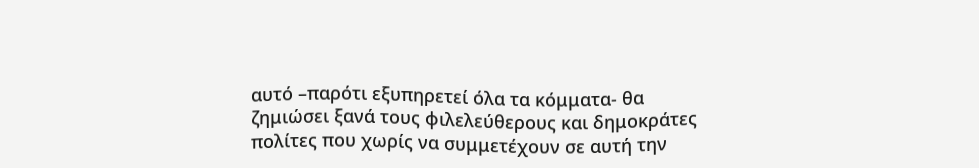αυτό –παρότι εξυπηρετεί όλα τα κόμματα- θα ζημιώσει ξανά τους φιλελεύθερους και δημοκράτες πολίτες που χωρίς να συμμετέχουν σε αυτή την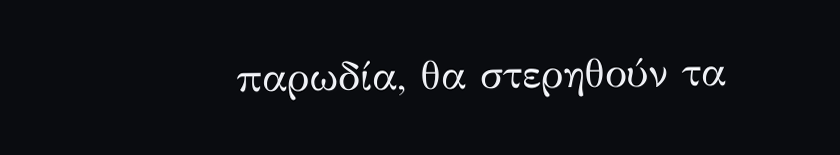παρωδία, θα στερηθούν τα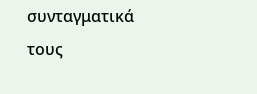συνταγματικά τους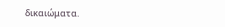δικαιώματα.